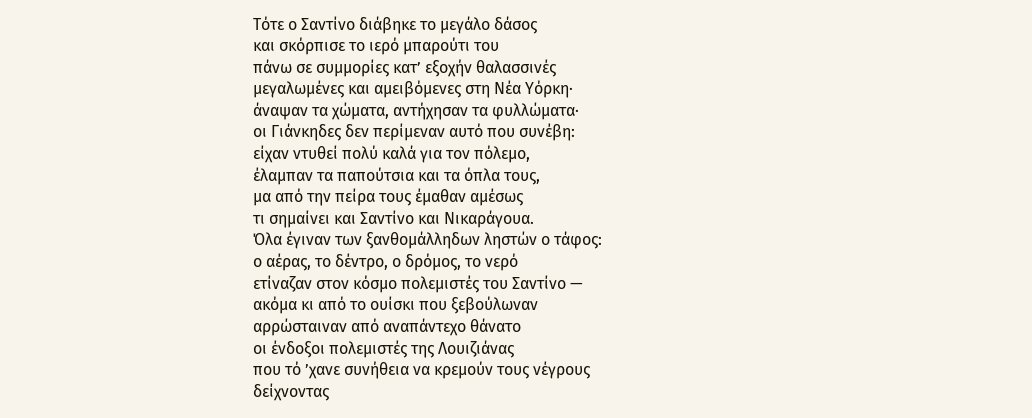Τότε ο Σαντίνο διάβηκε το μεγάλο δάσος
και σκόρπισε το ιερό μπαρούτι του
πάνω σε συμμορίες κατ’ εξοχήν θαλασσινές
μεγαλωμένες και αμειβόμενες στη Νέα Υόρκη·
άναψαν τα χώματα, αντήχησαν τα φυλλώματα·
οι Γιάνκηδες δεν περίμεναν αυτό που συνέβη:
είχαν ντυθεί πολύ καλά για τον πόλεμο,
έλαμπαν τα παπούτσια και τα όπλα τους,
μα από την πείρα τους έμαθαν αμέσως
τι σημαίνει και Σαντίνο και Νικαράγουα.
Όλα έγιναν των ξανθομάλληδων ληστών ο τάφος:
ο αέρας, το δέντρο, ο δρόμος, το νερό
ετίναζαν στον κόσμο πολεμιστές του Σαντίνο —
ακόμα κι από το ουίσκι που ξεβούλωναν
αρρώσταιναν από αναπάντεχο θάνατο
οι ένδοξοι πολεμιστές της Λουιζιάνας
που τό ’χανε συνήθεια να κρεμούν τους νέγρους
δείχνοντας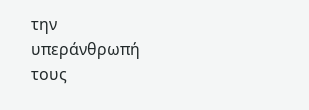την υπεράνθρωπή τους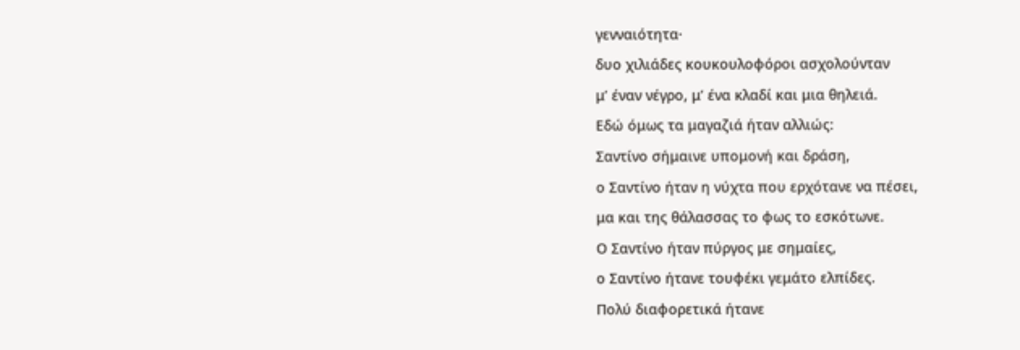γενναιότητα·
δυο χιλιάδες κουκουλοφόροι ασχολούνταν
μ’ έναν νέγρο, μ’ ένα κλαδί και μια θηλειά.
Εδώ όμως τα μαγαζιά ήταν αλλιώς:
Σαντίνο σήμαινε υπομονή και δράση,
ο Σαντίνο ήταν η νύχτα που ερχότανε να πέσει,
μα και της θάλασσας το φως το εσκότωνε.
Ο Σαντίνο ήταν πύργος με σημαίες,
ο Σαντίνο ήτανε τουφέκι γεμάτο ελπίδες.
Πολύ διαφορετικά ήτανε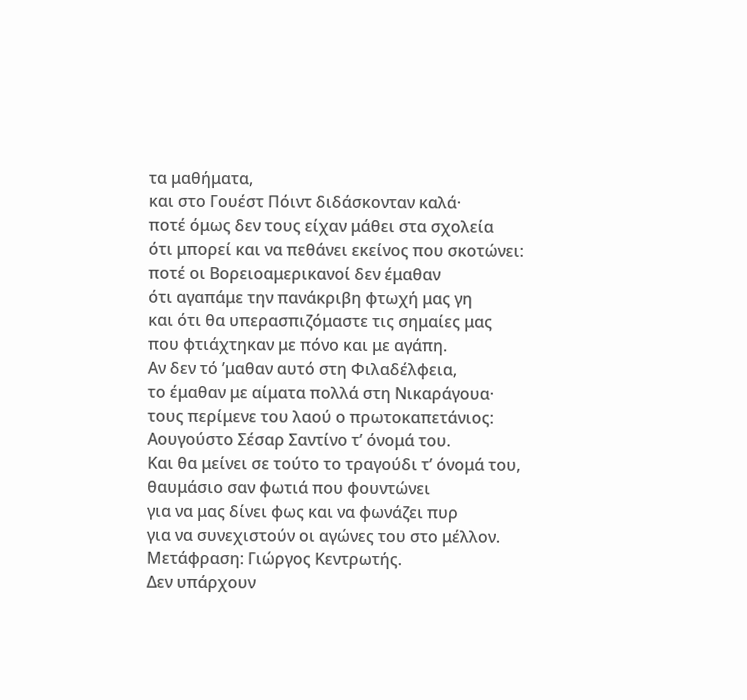τα μαθήματα,
και στο Γουέστ Πόιντ διδάσκονταν καλά·
ποτέ όμως δεν τους είχαν μάθει στα σχολεία
ότι μπορεί και να πεθάνει εκείνος που σκοτώνει:
ποτέ οι Βορειοαμερικανοί δεν έμαθαν
ότι αγαπάμε την πανάκριβη φτωχή μας γη
και ότι θα υπερασπιζόμαστε τις σημαίες μας
που φτιάχτηκαν με πόνο και με αγάπη.
Αν δεν τό ’μαθαν αυτό στη Φιλαδέλφεια,
το έμαθαν με αίματα πολλά στη Νικαράγουα·
τους περίμενε του λαού ο πρωτοκαπετάνιος:
Αουγούστο Σέσαρ Σαντίνο τ’ όνομά του.
Και θα μείνει σε τούτο το τραγούδι τ’ όνομά του,
θαυμάσιο σαν φωτιά που φουντώνει
για να μας δίνει φως και να φωνάζει πυρ
για να συνεχιστούν οι αγώνες του στο μέλλον.
Μετάφραση: Γιώργος Κεντρωτής.
Δεν υπάρχουν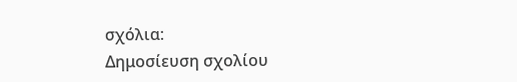σχόλια:
Δημοσίευση σχολίου